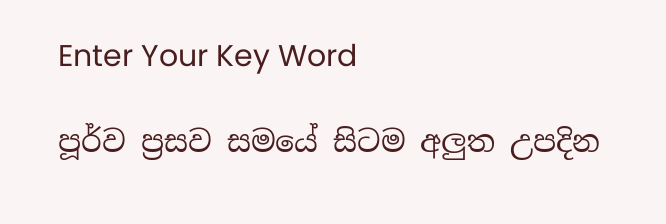Enter Your Key Word

පූර්ව ප්‍රසව සමයේ සිටම අලුත උපදින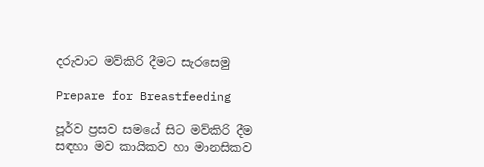දරුවාට මව්කිරි දීමට සැරසෙමු

Prepare for Breastfeeding

පූර්ව ප්‍රසව සමයේ සිට මව්කිරි දීම සඳහා මව කායිකව හා මානසිකව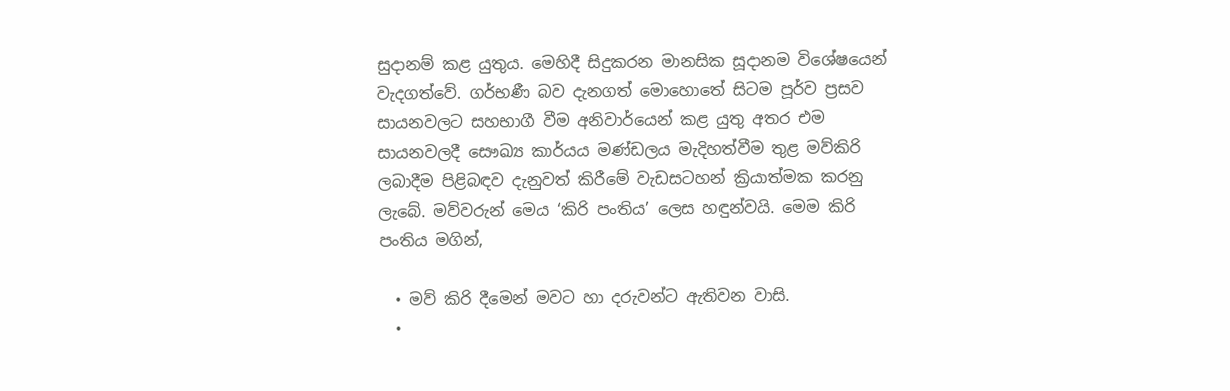සුදානම් කළ යුතුය. මෙහිදී සිදුකරන මානසික සූදානම විශේෂයෙන් වැදගත්වේ. ගර්භණී බව දැනගත් මොහොතේ සිටම පූර්ව ප්‍රසව සායනවලට සහභාගී වීම අනිවාර්යෙන් කළ යුතු අතර එම සායනවලදී සෞඛ්‍ය කාර්යය මණ්ඩලය මැදිහත්වීම තුළ මව්කිරි ලබාදීම පිළිබඳව දැනුවත් කිරීමේ වැඩසටහන් ක්‍රියාත්මක කරනු ලැබේ. මව්වරුන් මෙය ‘කිරි පංතිය’ ලෙස හඳුන්වයි. මෙම කිරි පංතිය මගින්,

  • මව් කිරි දීමෙන් මවට හා දරුවන්ට ඇතිවන වාසි.
  •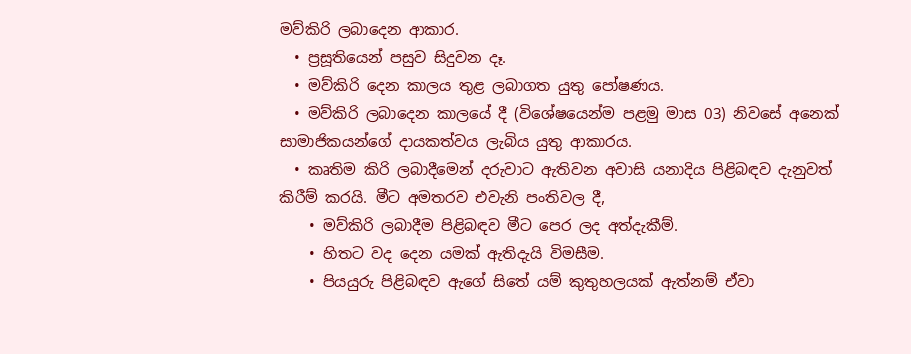මව්කිරි ලබාදෙන ආකාර.
  • ප්‍රසූතියෙන් පසුව සිදුවන දෑ.
  • මව්කිරි දෙන කාලය තුළ ලබාගත යුතු පෝෂණය.
  • මව්කිරි ලබාදෙන කාලයේ දී (විශේෂයෙන්ම පළමු මාස 03) නිවසේ අනෙක් සාමාජිකයන්ගේ දායකත්වය ලැබිය යුතු ආකාරය.
  • කෘතිම කිරි ලබාදීමෙන් දරුවාට ඇතිවන අවාසි යනාදිය පිළිබඳව දැනුවත් කිරීම් කරයි. මීට අමතරව එවැනි පංතිවල දී,
    • මව්කිරි ලබාදීම පිළිබඳව මීට පෙර ලද අත්දැකීම්.
    • හිතට වද දෙන යමක් ඇතිදැයි විමසීම.
    • පියයුරු පිළිබඳව ඇගේ සිතේ යම් කුතුහලයක් ඇත්නම් ඒවා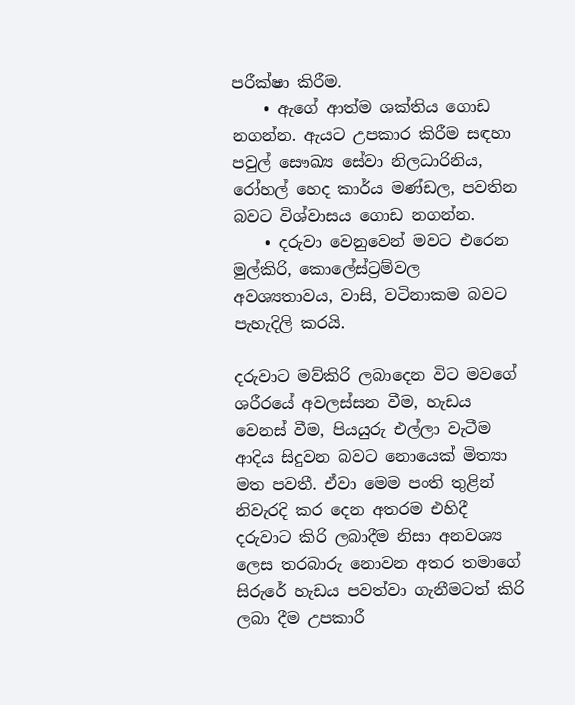පරීක්ෂා කිරීම.
    • ඇගේ ආත්ම ශක්තිය ගොඩ නගන්න. ඇයට උපකාර කිරීම සඳහා පවුල් සෞඛ්‍ය සේවා නිලධාරිනිය, රෝහල් හෙද කාර්ය මණ්ඩල, පවතින බවට විශ්වාසය ගොඩ නගන්න.
    • දරුවා වෙනුවෙන් මවට එරෙන මුල්කිරි, කොලේස්ට්‍රම්වල අවශ්‍යතාවය, වාසි, වටිනාකම බවට පැහැදිලි කරයි.

දරුවාට මව්කිරි ලබාදෙන විට මවගේ ශරීරයේ අවලස්සන වීම, හැඩය වෙනස් වීම, පියයුරු එල්ලා වැටීම ආදිය සිදුවන බවට නොයෙක් මිත්‍යා මත පවතී. ඒවා මෙම පංති තුළින් නිවැරදි කර දෙන අතරම එහිදී දරුවාට කිරි ලබාදීම නිසා අනවශ්‍ය ලෙස තරබාරු නොවන අතර තමාගේ සිරුරේ හැඩය පවත්වා ගැනීමටත් කිරි ලබා දීම උපකාරී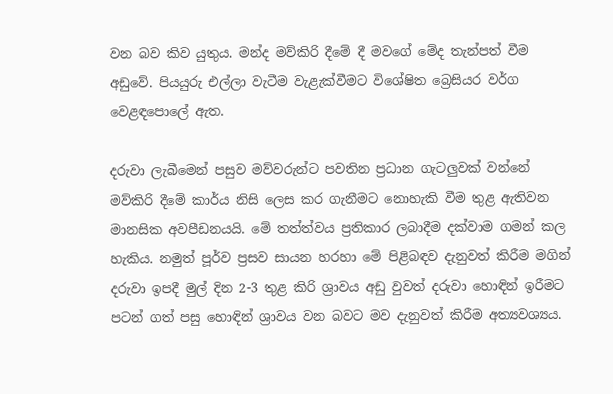වන බව කිව යුතුය. මන්ද මව්කිරි දීමේ දී මවගේ මේද තැන්පත් වීම අඩුවේ. පියයුරු එල්ලා වැටීම වැළැක්වීමට විශේෂිත බ්‍රෙසියර වර්ග වෙළඳපොලේ ඇත.

දරුවා ලැබීමෙන් පසුව මව්වරුන්ට පවතින ප්‍රධාන ගැටලුවක් වන්නේ මව්කිරි දීමේ කාර්ය නිසි ලෙස කර ගැනීමට නොහැකි වීම තුළ ඇතිවන මානසික අවපීඩනයයි. මේ තත්ත්වය ප්‍රතිකාර ලබාදීම දක්වාම ගමන් කල හැකිය. නමුත් පූර්ව ප්‍රසව සායන හරහා මේ පිළිබඳව දැනුවත් කිරීම මගින් දරුවා ඉපදී මුල් දින 2-3 තුළ කිරි ශ්‍රාවය අඩු වුවත් දරුවා හොඳින් ඉරීමට පටන් ගත් පසු හොඳින් ශ්‍රාවය වන බවට මව දැනුවත් කිරීම අත්‍යවශ්‍යය.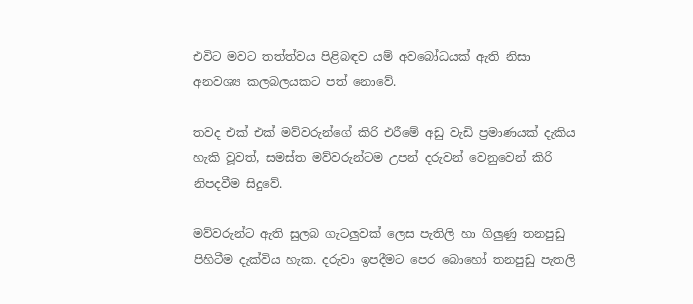එවිට මවට තත්ත්වය පිළිබඳව යම් අවබෝධයක් ඇති නිසා අනවශ්‍ය කලබලයකට පත් නොවේ.

තවද එක් එක් මව්වරුන්ගේ කිරි එරීමේ අඩු වැඩි ප්‍රමාණයක් දැකිය හැකි වූවත්, සමස්ත මව්වරුන්ටම උපන් දරුවන් වෙනුවෙන් කිරි නිපදවීම සිදුවේ.

මව්වරුන්ට ඇති සුලබ ගැටලුවක් ලෙස පැතිලි හා ගිලුණු තනපුඩු පිහිටීම දැක්විය හැක. දරුවා ඉපදීමට පෙර බොහෝ තනපුඩු පැතලි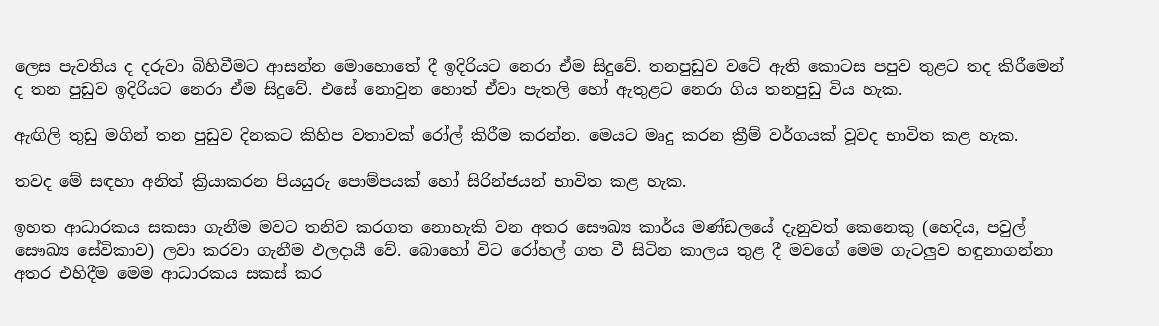ලෙස පැවතිය ද දරුවා බිහිවීමට ආසන්න මොහොතේ දී ඉදිරියට නෙරා ඒම සිදුවේ. තනපුඩුව වටේ ඇති කොටස පපුව තුළට තද කිරීමෙන් ද තන පුඩුව ඉදිරියට නෙරා ඒම සිදුවේ. එසේ නොවුන හොත් ඒවා පැතලි හෝ ඇතුළට නෙරා ගිය තනපුඩු විය හැක.

ඇඟිලි තුඩු මගින් තන පුඩුව දිනකට කිහිප වතාවක් රෝල් කිරීම කරන්න. මෙයට මෘදු කරන ක්‍රීම් වර්ගයක් වූවද භාවිත කළ හැක.

තවද මේ සඳහා අනිත් ක්‍රියාකරන පියයුරු පොම්පයක් හෝ සිරින්ජයන් භාවිත කළ හැක.

ඉහත ආධාරකය සකසා ගැනීම මවට තනිව කරගත නොහැකි වන අතර සෞඛ්‍ය කාර්ය මණ්ඩලයේ දැනුවත් කෙනෙකු (හෙදිය, පවුල් සෞඛ්‍ය සේවිකාව) ලවා කරවා ගැනීම ඵලදායී වේ. බොහෝ විට රෝහල් ගත වී සිටින කාලය තුළ දී මවගේ මෙම ගැටලුව හඳුනාගන්නා අතර එහිදීම මෙම ආධාරකය සකස් කර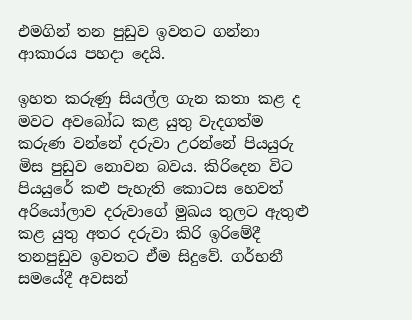එමගින් තන පුඩුව ඉවතට ගන්නා ආකාරය පහදා දෙයි.

ඉහත කරුණු සියල්ල ගැන කතා කළ ද මවට අවබෝධ කළ යුතු වැදගත්ම කරුණ වන්නේ දරුවා උරන්නේ පියයුරු මිස පුඩුව නොවන බවය. කිරිදෙන විට පියයුරේ කළු පැහැති කොටස හෙවත් අරියෝලාව දරුවාගේ මුඛය තුලට ඇතුළු කළ යුතු අතර දරුවා කිරි ඉරිමේදී තනපුඩුව ඉවතට ඒම සිදුවේ. ගර්භනී සමයේදී අවසන්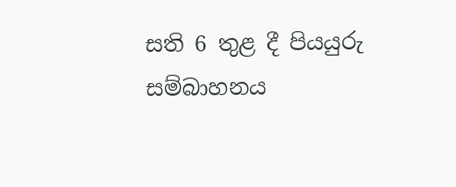සති 6 තුළ දී පියයුරු සම්බාහනය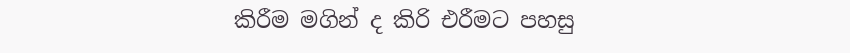කිරීම මගින් ද කිරි එරීමට පහසු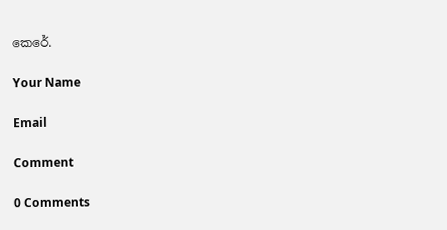කෙරේ.

Your Name

Email

Comment

0 Comments